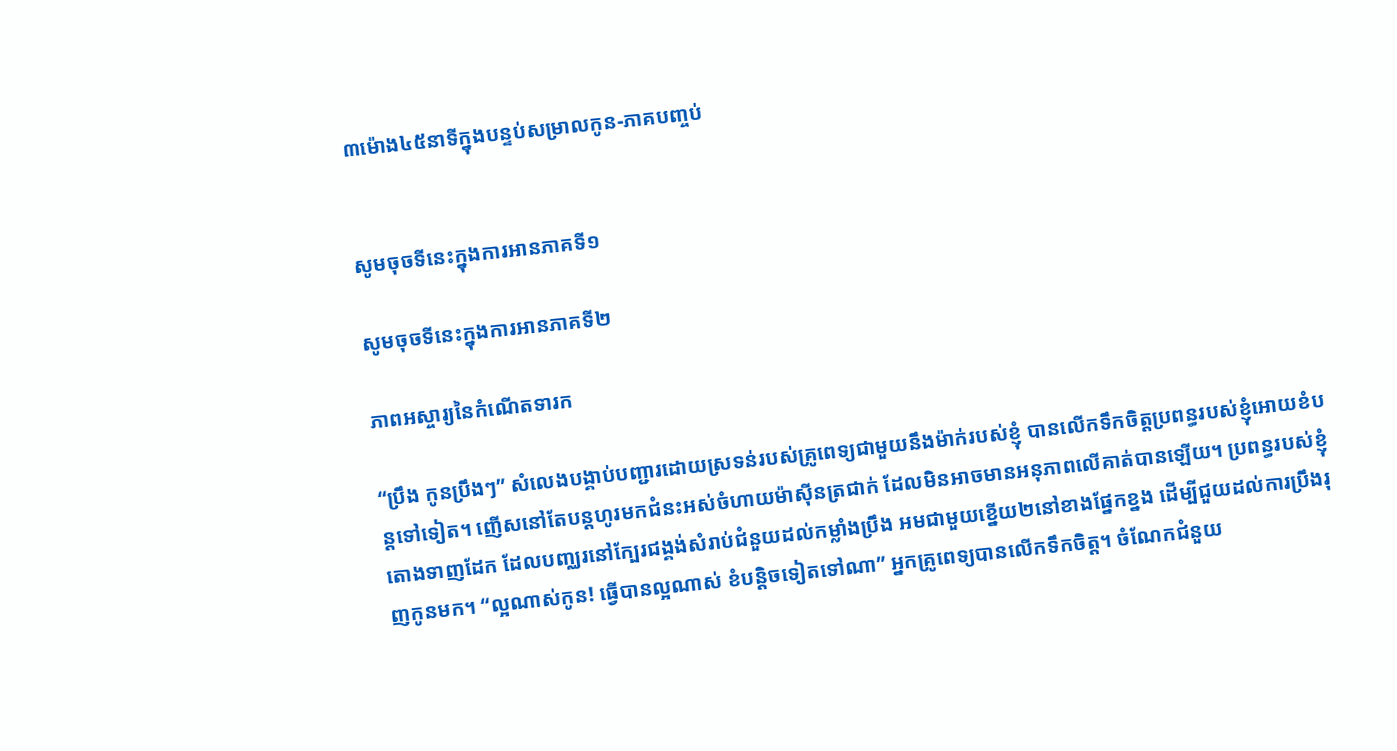៣ម៉ោង៤៥នាទីក្នុងបន្ទប់សម្រាលកូន-ភាគបញ្ចប់


សូមចុចទីនេះក្នុងការអានភាគទី១

សូមចុចទីនេះក្នុងការអានភាគទី២

ភាពអស្ចារ្យនៃកំណើតទារក

“ប្រឹង កូនប្រឹងៗ” សំលេងបង្គាប់បញ្ជារដោយស្រទន់របស់គ្រូពេទ្យជាមួយនឹងម៉ាក់របស់ខ្ញុំ បានលើកទឹកចិត្តប្រពន្ធរបស់ខ្ញុំអោយខំបន្តទៅទៀត។ ញើសនៅតែបន្តហូរមកជំនះអស់ចំហាយម៉ាស៊ីនត្រជាក់ ដែលមិនអាចមានអនុភាពលើគាត់បានឡើយ។ ប្រពន្ធរបស់ខ្ញុំតោងទាញដែក ដែលបញ្ឈរនៅក្បែរជង្គង់សំរាប់ជំនួយដល់កម្លាំងប្រឹង អមជាមួយខ្នើយ២នៅខាងផ្នែកខ្នង ដើម្បីជួយដល់ការប្រឹងរុញកូនមក។ “ល្អណាស់កូន! ធ្វើបានល្អណាស់ ខំបន្តិចទៀតទៅណា” អ្នកគ្រូពេទ្យបានលើកទឹកចិត្ត។ ចំណែកជំនួយ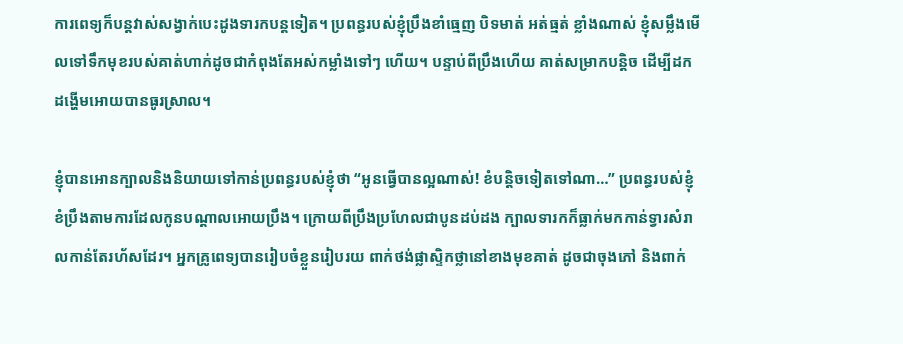ការពេទ្យក៏បន្តវាស់សង្វាក់បេះដូងទារកបន្តទៀត។ ប្រពន្ធរបស់ខ្ញុំប្រឹងខាំធ្មេញ បិទមាត់ អត់ធ្មត់ ខ្លាំងណាស់ ខ្ញុំសម្លឹងមើលទៅទឹកមុខរបស់គាត់ហាក់ដូចជាកំពុងតែអស់កម្លាំងទៅៗ ហើយ។ បន្ទាប់ពីប្រឹងហើយ គាត់សម្រាកបន្តិច ដើម្បីដកដង្ហើមអោយបានធូរស្រាល។

ខ្ញុំបានអោនក្បាលនិងនិយាយទៅកាន់ប្រពន្ធរបស់ខ្ញុំថា “អូនធ្វើបានល្អណាស់! ខំបន្តិចទៀតទៅណា…” ប្រពន្ធរបស់ខ្ញុំខំប្រឹងតាមការដែលកូនបណ្ដាលអោយប្រឹង។ ក្រោយពីប្រឹងប្រហែលជាបូនដប់ដង ក្បាលទារកក៏ធ្លាក់មកកាន់ទ្វារសំរាលកាន់តែរហ័សដែរ។ អ្នកគ្រូពេទ្យបានរៀបចំខ្លួនរៀបរយ ពាក់ថង់ផ្លាស្ទិកថ្លានៅខាងមុខគាត់ ដូចជាចុងភៅ និងពាក់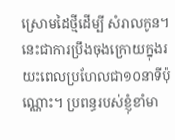ស្រោមដៃថ្មីដើម្បី សំរាលកូន។ នេះជាការប្រឹងចុងក្រោយក្នុងរយះពេលប្រហែលជា១០នាទីប៉ុណ្ណោះ។ ប្រពន្ធរបស់ខ្ញុំខាំមា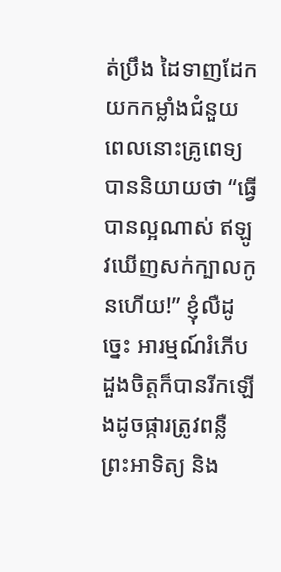ត់ប្រឹង ដៃទាញដែកយកកម្លាំងជំនួយ ពេលនោះគ្រូពេទ្យបាននិយាយថា “ធ្វើបានល្អណាស់ ឥឡូវឃើញសក់ក្បាលកូនហើយ!” ខ្ញុំលឺដូច្នេះ អារម្មណ៍រំភើប ដួងចិត្តក៏បានរីកឡើងដូចផ្ការត្រូវពន្លឺព្រះអាទិត្យ និង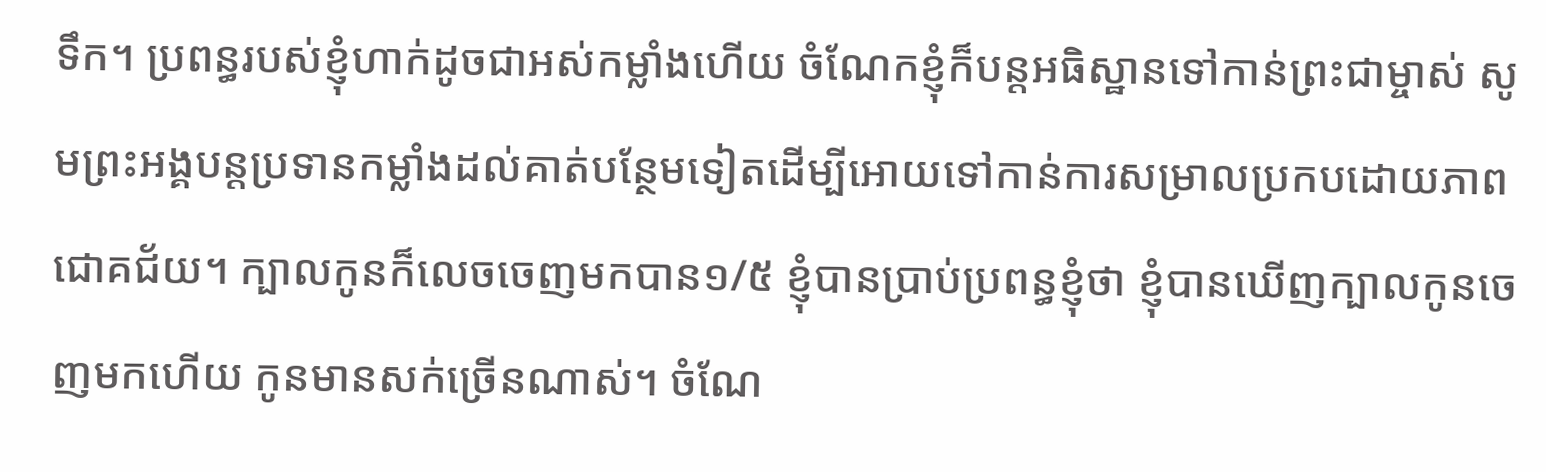ទឹក។ ប្រពន្ធរបស់ខ្ញុំហាក់ដូចជាអស់កម្លាំងហើយ ចំណែកខ្ញុំក៏បន្តអធិស្ឋានទៅកាន់ព្រះជាម្ចាស់ សូមព្រះអង្គបន្តប្រទានកម្លាំងដល់គាត់បន្ថែមទៀតដើម្បីអោយទៅកាន់ការសម្រាលប្រកបដោយភាពជោគជ័យ។ ក្បាលកូនក៏លេចចេញមកបាន១/៥ ខ្ញុំបានប្រាប់ប្រពន្ធខ្ញុំថា ខ្ញុំបានឃើញក្បាលកូនចេញមកហើយ កូនមានសក់ច្រើនណាស់។ ចំណែ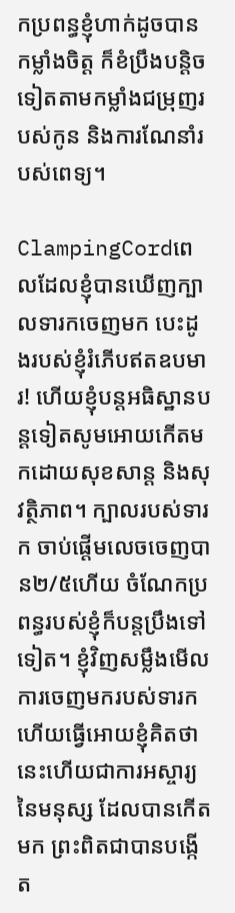កប្រពន្ធខ្ញុំហាក់ដូចបានកម្លាំងចិត្ត ក៏ខំប្រឹងបន្តិចទៀតតាមកម្លាំងជម្រុញរបស់កូន និងការណែនាំរបស់ពេទ្យ។

ClampingCordពេលដែលខ្ញុំបានឃើញក្បាលទារកចេញមក បេះដូងរបស់ខ្ញុំរំភើបឥតឧបមារ! ហើយខ្ញុំបន្តអធិស្ឋានបន្តទៀតសូមអោយកើតមកដោយសុខសាន្ដ និងសុវត្ថិភាព។ ក្បាលរបស់ទារក ចាប់ផ្ដើមលេចចេញបាន២/៥ហើយ ចំណែកប្រពន្ធរបស់ខ្ញុំក៏បន្តប្រឹងទៅទៀត។ ខ្ញុំវិញសម្លឹងមើលការចេញមករបស់ទារក ហើយធ្វើអោយខ្ញុំគិតថា នេះហើយជាការអស្ចារ្យនៃមនុស្ស ដែលបានកើតមក ព្រះពិតជាបានបង្កើត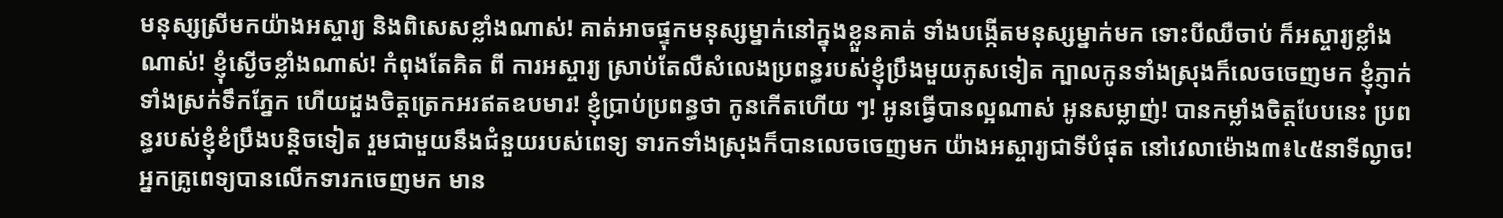មនុស្សស្រីមកយ៉ាងអស្ចារ្យ និងពិសេសខ្លាំងណាស់! គាត់អាចផ្ទុកមនុស្សម្នាក់នៅក្នុងខ្លួនគាត់ ទាំងបង្កើតមនុស្សម្នាក់មក ទោះបីឈឺចាប់ ក៏អស្ចារ្យខ្លាំងណាស់! ខ្ញុំស្ងើចខ្លាំងណាស់! កំពុងតែគិត ពី ការអស្ចារ្យ ស្រាប់តែលឺសំលេងប្រពន្ធរបស់ខ្ញុំប្រឹងមួយភូសទៀត ក្បាលកូនទាំងស្រុងក៏លេចចេញមក ខ្ញុំភ្ញាក់ទាំងស្រក់ទឹកភ្នែក ហើយដួងចិត្តត្រេកអរឥតឧបមារ! ខ្ញុំប្រាប់ប្រពន្ធថា កូនកើតហើយ ៗ! អូនធ្វើបានល្អណាស់ អូនសម្លាញ់! បានកម្លាំងចិត្តបែបនេះ ប្រពន្ធរបស់ខ្ញុំខំប្រឹងបន្តិចទៀត រួមជាមួយនឹងជំនួយរបស់ពេទ្យ ទារកទាំងស្រុងក៏បានលេចចេញមក យ៉ាងអស្ចារ្យជាទីបំផុត នៅវេលាម៉ោង៣៖៤៥នាទីល្ងាច!  អ្នកគ្រូពេទ្យបានលើកទារកចេញមក មាន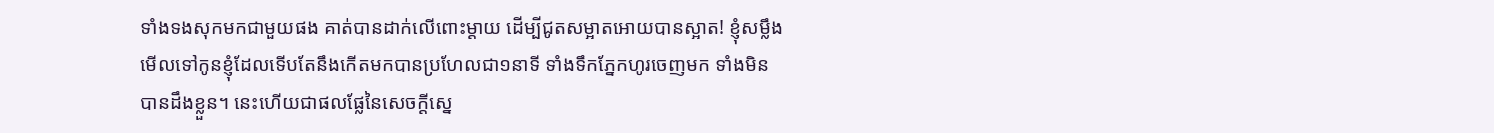ទាំងទងសុកមកជាមួយផង គាត់បានដាក់លើពោះម្ដាយ ដើម្បីជូតសម្អាតអោយបានស្អាត! ខ្ញុំសម្លឹងមើលទៅកូនខ្ញុំដែលទើបតែនឹងកើតមកបានប្រហែលជា១នាទី ទាំងទឹកភ្នែកហូរចេញមក ទាំងមិនបានដឹងខ្លួន។ នេះហើយជាផលផ្លែនៃសេចក្ដីស្នេ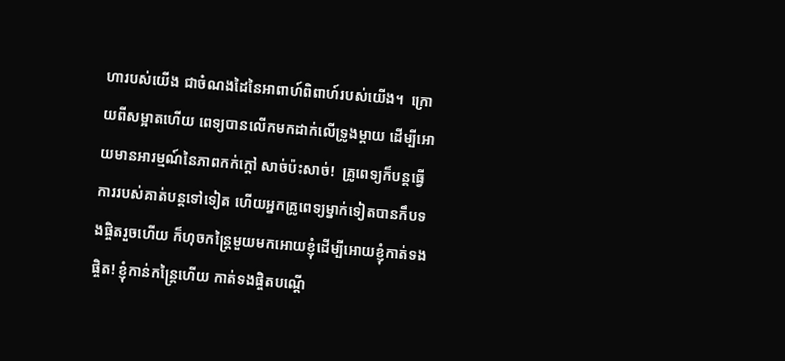ហារបស់យើង ជាចំណងដៃនៃអាពាហ៍ពិពាហ៍របស់យើង។  ក្រោយពីសម្អាតហើយ ពេទ្យបានលើកមកដាក់លើទ្រូងម្ដាយ ដើម្បីអោយមានអារម្មណ៍នៃភាពកក់ក្ដៅ សាច់ប៉ះសាច់!  គ្រូពេទ្យក៏បន្តធ្វើការរបស់គាត់បន្តទៅទៀត ហើយអ្នកគ្រូពេទ្យម្នាក់ទៀតបានកឹបទងផ្ចិតរួចហើយ ក៏ហុចកន្ត្រៃមួយមកអោយខ្ញុំដើម្បីអោយខ្ញុំកាត់ទងផ្ចិត! ខ្ញុំកាន់កន្ត្រៃហើយ កាត់ទងផ្ចិតបណ្ដើ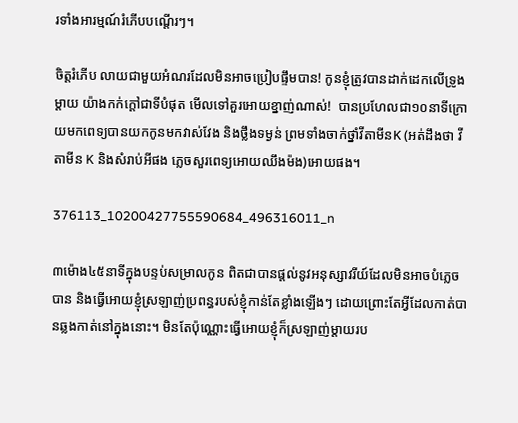រទាំងអារម្មណ៍រំភើបបណ្ដើរៗ។

ចិត្តរំភើប លាយជាមួយអំណរដែលមិនអាចប្រៀបផ្ទឹមបាន! កូនខ្ញុំត្រូវបានដាក់ដេកលើទ្រូងម្ដាយ យ៉ាងកក់ក្ដៅជាទីបំផុត មើលទៅគួរអោយខ្នាញ់ណាស់!  បានប្រហែលជា១០នាទីក្រោយមកពេទ្យបានយកកូនមកវាស់វែង និងថ្លឹងទម្ងន់ ព្រមទាំងចាក់ថ្នាំវីតាមីនK (អត់ដឹងថា វីតាមីន K និងសំរាប់អីផង ភ្លេចសួរពេទ្យអោយឈឹងម៉ង)អោយផង។

376113_10200427755590684_496316011_n

៣ម៉ោង៤៥នាទីក្នុងបន្ទប់សម្រាលកូន ពិតជាបានផ្ដល់នូវអនុស្សាវរីយ៍ដែលមិនអាចបំភ្លេចបាន និងធ្វើអោយខ្ញុំស្រឡាញ់ប្រពន្ធរបស់ខ្ញុំកាន់តែខ្លាំងឡើងៗ ដោយព្រោះតែអ្វីដែលកាត់បានឆ្លងកាត់នៅក្នុងនោះ។ មិនតែប៉ុណ្ណោះធ្វើអោយខ្ញុំក៏ស្រឡាញ់ម្ដាយរប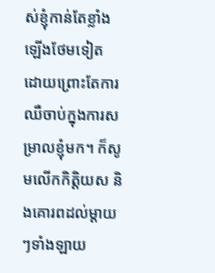ស់ខ្ញុំកាន់តែខ្លាំងឡើងថែមទៀត ដោយព្រោះតែការឈឺចាប់ក្នុងការសម្រាលខ្ញុំមក។ ក៏សូមលើកកិត្តិយស និងគោរពដល់ម្ដាយៗទាំងឡាយ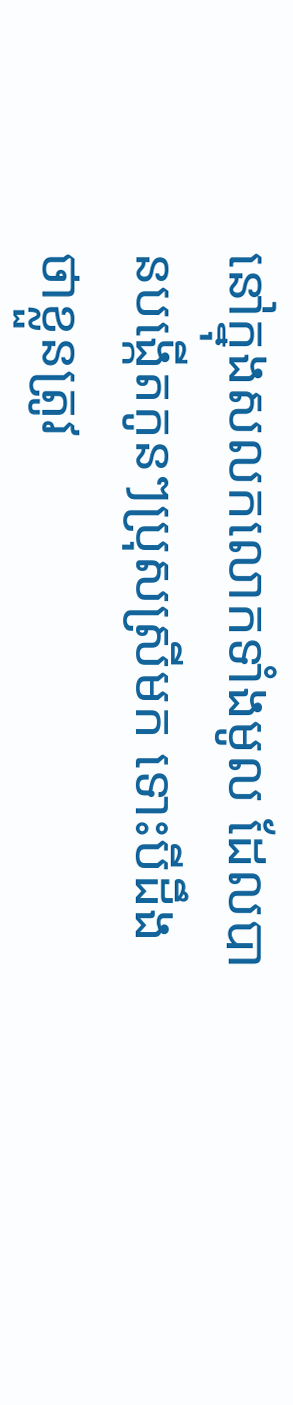នៅក្នុងសលកលោកទាំងមូល ដែលបានបង្កើតកូនៗប្រុសស្រីមក ទោះបីដឹងថាខ្លួនត្រូវ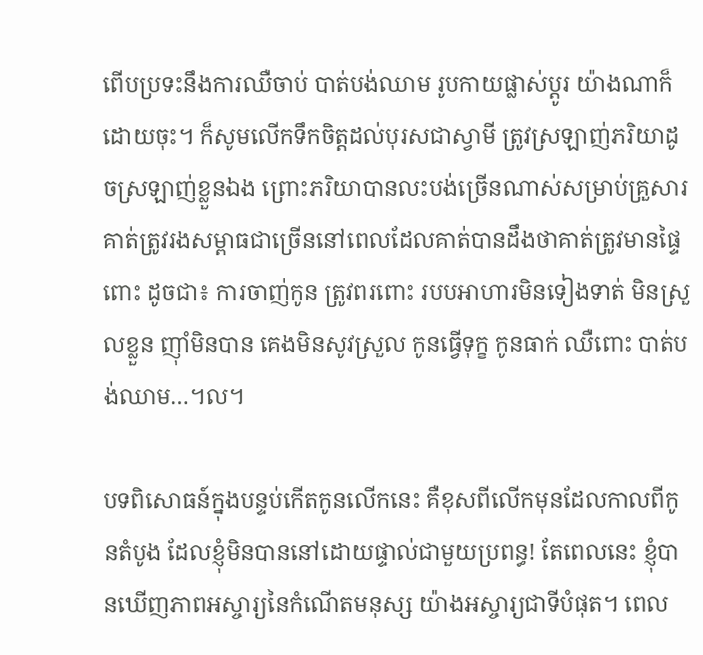ពើបប្រទះនឹងការឈឺចាប់ បាត់បង់ឈាម រូបកាយផ្លាស់ប្ដូរ យ៉ាងណាក៏ដោយចុះ។ ក៏សូមលើកទឹកចិត្តដល់បុរសជាស្វាមី ត្រូវស្រឡាញ់ភរិយាដូចស្រឡាញ់ខ្លួនឯង ព្រោះភរិយាបានលះបង់ច្រើនណាស់សម្រាប់គ្រួសារ គាត់ត្រូវរងសម្ពាធជាច្រើននៅពេលដែលគាត់បានដឹងថាគាត់ត្រូវមានផ្ទៃពោះ ដូចជា៖ ការចាញ់កូន ត្រូវពរពោះ របបអាហារមិនទៀងទាត់ មិនស្រួលខ្លួន ញ៉ាំមិនបាន គេងមិនសូវស្រួល កូនធ្វើទុក្ខ កូនធាក់ ឈឺពោះ បាត់បង់ឈាម…។ល។

បទពិសោធន៍ក្នុងបន្ទប់កើតកូនលើកនេះ គឺខុសពីលើកមុនដែលកាលពីកូនតំបូង ដែលខ្ញុំមិនបាននៅដោយផ្ទាល់ជាមួយប្រពន្ធ! តែពេលនេះ ខ្ញុំបានឃើញភាពអស្ចារ្យនៃកំណើតមនុស្ស យ៉ាងអស្ចារ្យជាទីបំផុត។ ពេល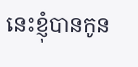នេះខ្ញុំបានកូន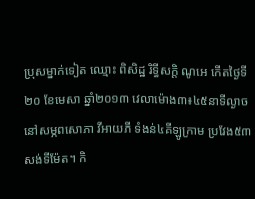ប្រុសម្នាក់ទៀត ឈ្មោះ ពិសិដ្ឋ រិទ្ធីសក្ដិ ណូអេ កើតថ្ងៃទី ២០ ខែមេសា ឆ្នាំ២០១៣ វេលាម៉ោង៣៖៤៥នាទីល្ងាច នៅសម្ភពសោភា វីអាយភី ទំងន់៤គីឡូក្រាម ប្រវែង៥៣សង់ទីម៉ែត។ កិ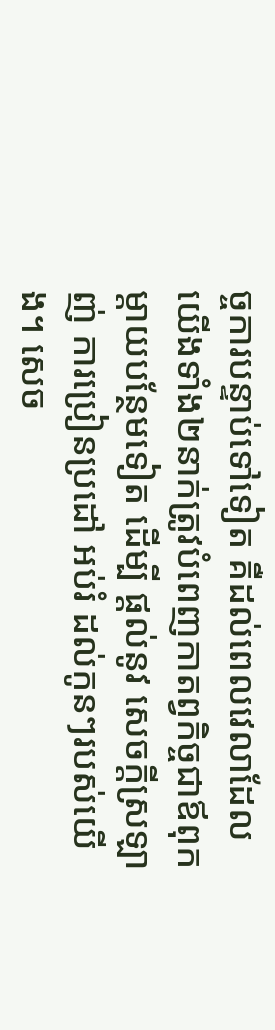ច្ចការបន្ទាប់ទៅទៀត គឺដល់ពេលវេលាដែលយើងទាំង២នាក់ត្រូវបំពេញកាតព្វកិច្ចជាឪពុកម្ដាយបន្ថែមទៀត ដើម្បី ផ្ដល់នូវ សេចក្ដីស្រឡាញ់ ការប្រៀនប្រដៅ អប់រំ ដល់កូនៗរបស់យើង។ សេច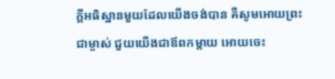ក្ដីអធិស្ឋានមួយដែលយើងចង់បាន គឺសូមអោយព្រះជាម្ចាស់ ជួយយើងជាឪពកម្ដាយ អោយចេះ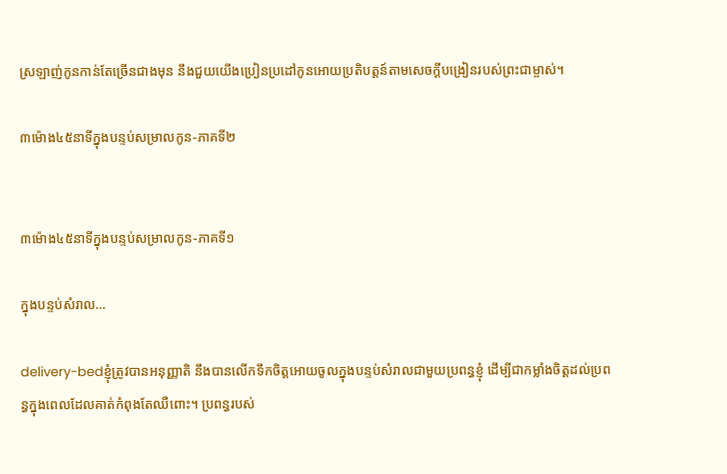ស្រឡាញ់កូនកាន់តែច្រើនជាងមុន នឹងជួយយើងប្រៀនប្រដៅកូនអោយប្រតិបត្តន៍តាមសេចក្ដីបង្រៀនរបស់ព្រះជាម្ចាស់។

៣ម៉ោង៤៥នាទីក្នុងបន្ទប់សម្រាលកូន-ភាគទី២


៣ម៉ោង៤៥នាទីក្នុងបន្ទប់សម្រាលកូន-ភាគទី១

ក្នុងបន្ទប់សំរាល…

delivery-bedខ្ញុំត្រូវបានអនុញ្ញាតិ នឹងបានលើកទឹកចិត្តអោយចូលក្នុងបន្ទប់សំរាលជាមួយប្រពន្ធខ្ញុំ ដើម្បីជាកម្លាំងចិត្តដល់ប្រពន្ធក្នុងពេលដែលគាត់កំពុងតែឈឺពោះ។ ប្រពន្ធរបស់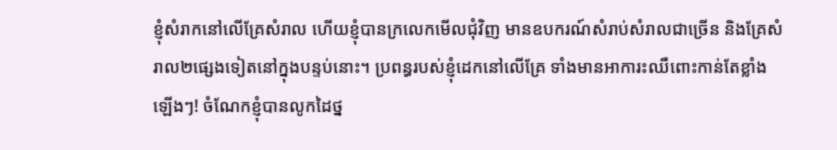ខ្ញុំសំរាកនៅលើគ្រែសំរាល ហើយខ្ញុំបានក្រលេកមើលជុំវិញ មានឧបករណ៍សំរាប់សំរាលជាច្រើន និងគ្រែសំរាល២ផ្សេងទៀតនៅក្នុងបន្ទប់នោះ។ ប្រពន្ធរបស់ខ្ញុំដេកនៅលើគ្រែ ទាំងមានអាការះឈឺពោះកាន់តែខ្លាំងឡើងៗ! ចំណែកខ្ញុំបានលូកដៃថ្ន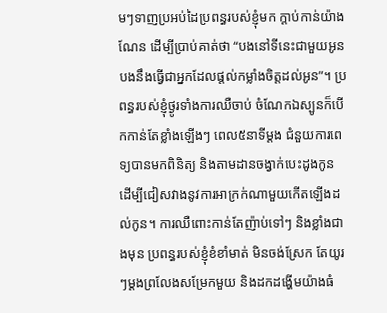មៗទាញប្រអប់ដៃប្រពន្ធរបស់ខ្ញុំមក ក្ដាប់កាន់យ៉ាងណែន ដើម្បីប្រាប់គាត់ថា “បងនៅទីនេះជាមួយអូន បងនឹងធ្វើជាអ្នកដែលផ្ដល់កម្លាំងចិត្តដល់អូន”។ ប្រពន្ធរបស់ខ្ញុំថ្ងូរទាំងការឈឺចាប់ ចំណែកឯស្បូនក៏បើកកាន់តែខ្លាំងឡើងៗ ពេល៥នាទីម្ដង ជំនួយការពេទ្យបានមកពិនិត្យ និងតាមដានចង្វាក់បេះដូងកូន ដើម្បីជៀសវាងនូវការអាក្រក់ណាមួយកើតឡើងដល់កូន។ ការឈឺពោះកាន់តែញ៉ាប់ទៅៗ និងខ្លាំងជាងមុន ប្រពន្ធរបស់ខ្ញុំខំខាំមាត់ មិនចង់ស្រែក តែយូរៗម្ដងព្រលែងសម្រែកមួយ និងដកដង្ហើមយ៉ាងធំ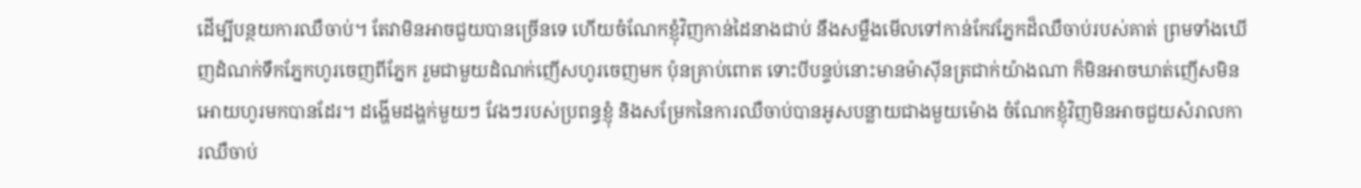ដើម្បីបន្ថយការឈឺចាប់។ តែវាមិនអាចជួយបានច្រើនទេ ហើយចំណែកខ្ញុំវិញកាន់ដៃនាងជាប់ នឹងសម្លឺងមើលទៅកាន់កែវភ្នែកដ៏ឈឺចាប់របស់គាត់ ព្រមទាំងឃើញដំណក់ទឹកភ្នែកហូរចេញពីភ្នែក រួមជាមួយដំណក់ញើសហូរចេញមក ប៉ុនគ្រាប់ពោត ទោះបីបន្ទប់នោះមានម៉ាស៊ីនត្រជាក់យ៉ាងណា ក៏មិនអាចឃាត់ញើសមិនអោយហូរមកបានដែរ។ ដង្ហើមដង្ហក់មួយៗ វែងៗរបស់ប្រពន្ធខ្ញុំ និងសម្រែកនៃការឈឺចាប់បានអូសបន្លាយជាងមួយម៉ោង ចំណែកខ្ញុំវិញមិនអាចជួយសំរាលការឈឺចាប់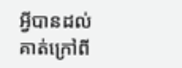អី្វបានដល់គាត់ក្រៅពី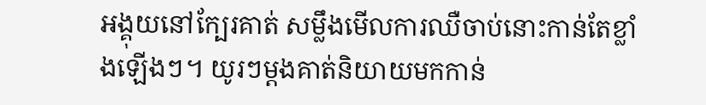អង្គុយនៅក្បែរគាត់ សម្លឹងមើលការឈឺចាប់នោះកាន់តែខ្លាំងឡើងៗ។ យូរៗម្ដងគាត់និយាយមកកាន់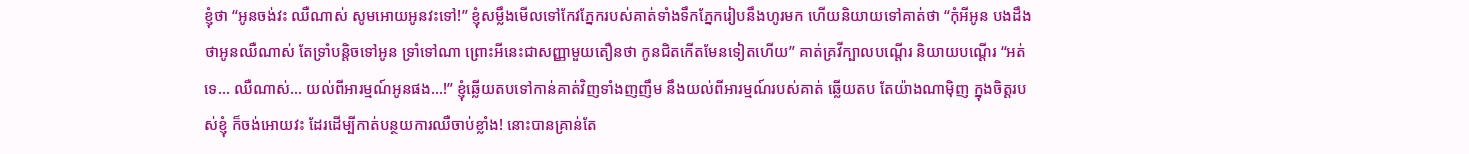ខ្ញុំថា “អូនចង់វះ ឈឺណាស់ សូមអោយអូនវះទៅ!” ខ្ញុំសម្លឹងមើលទៅកែវភ្នែករបស់គាត់ទាំងទឹកភ្នែករៀបនឹងហូរមក ហើយនិយាយទៅគាត់ថា “កុំអីអូន បងដឹងថាអូនឈឺណាស់ តែទ្រាំបន្តិចទៅអូន ទ្រាំទៅណា ព្រោះអីនេះជាសញ្ញាមួយតឿនថា កូនជិតកើតមែនទៀតហើយ” គាត់គ្រវីក្បាលបណ្ដើរ និយាយបណ្ដើរ “អត់ទេ… ឈឺណាស់… យល់ពីអារម្មណ៍អូនផង…!” ខ្ញុំឆ្លើយតបទៅកាន់គាត់វិញទាំងញញឹម នឹងយល់ពីអារម្មណ៍របស់គាត់ ឆ្លើយតប តែយ៉ាងណាម៉ិញ ក្នុងចិត្តរបស់ខ្ញុំ ក៏ចង់អោយវះ ដែរដើម្បីកាត់បន្ថយការឈឺចាប់ខ្លាំង! នោះបានគ្រាន់តែ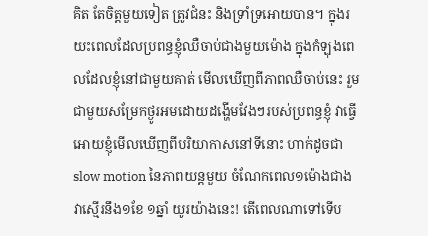គិត តែចិត្តមួយទៀត ត្រូវជំនះ និងទ្រាំទ្រអោយបាន។ ក្នុងរយះពេលដែលប្រពន្ធខ្ញុំឈឺចាប់ជាងមួយម៉ោង ក្នុងកំឡុងពេលដែលខ្ញុំនៅជាមួយគាត់ មើលឃើញពីភាពឈឺចាប់នេះ រួមជាមួយសម្រែកថ្ងូរអមដោយដង្ហើមវែងៗរបស់ប្រពន្ធខ្ញុំ វាធ្វើអោយខ្ញុំមើលឃើញពីបរិយាកាសនៅទីនោះ ហាក់ដូចជា slow motion នៃភាពយន្ដមួយ ចំណែកពេល១ម៉ោងជាង វាស្មើរនឹង១ខែ ១ឆ្នាំ យូរយ៉ាងនេះ! តើពេលណាទៅទើប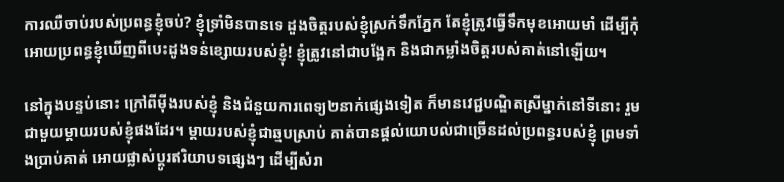ការឈឺចាប់របស់ប្រពន្ធខ្ញុំចប់? ខ្ញុំទ្រាំមិនបានទេ ដួងចិត្តរបស់ខ្ញុំស្រក់ទឹកភ្នែក តែខ្ញុំត្រូវធ្វើទឹកមុខអោយមាំ ដើម្បីកុំអោយប្រពន្ធខ្ញុំឃើញពីបេះដូងទន់ខ្សោយរបស់ខ្ញុំ! ខ្ញុំត្រូវនៅជាបង្អែក និងជាកម្លាំងចិត្តរបស់គាត់នៅឡើយ។

នៅក្នុងបន្ទប់នោះ ក្រៅពីម៉ីងរបស់ខ្ញុំ និងជំនួយការពេទ្យ២នាក់ផ្សេងទៀត ក៏មានវេជ្ជបណ្ឌិតស្រីម្នាក់នៅទីនោះ រួមជាមួយម្ដាយរបស់ខ្ញុំផងដែរ។ ម្ដាយរបស់ខ្ញុំជាឆ្មបស្រាប់ គាត់បានផ្ដល់យោបល់ជាច្រើនដល់ប្រពន្ធរបស់ខ្ញុំ ព្រមទាំងប្រាប់គាត់ អោយផ្លាស់ប្ដូរឥរិយាបទផ្សេងៗ ដើម្បីសំរា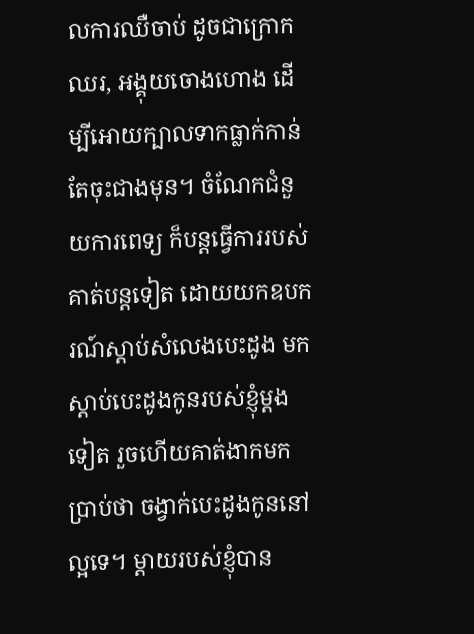លការឈឺចាប់ ដូចជាក្រោកឈរ, អង្គុយចោងហោង ដើម្បីអោយក្បាលទាកធ្លាក់កាន់តែចុះជាងមុន។ ចំណែកជំនួយការពេទ្យ ក៏បន្តធ្វើការរបស់គាត់បន្តទៀត ដោយយកឧបករណ៍ស្ដាប់សំលេងបេះដូង មកស្ដាប់បេះដូងកូនរបស់ខ្ញុំម្ដងទៀត រួចហើយគាត់ងាកមកប្រាប់ថា ចង្វាក់បេះដូងកូននៅល្អទេ។ ម្ដាយរបស់ខ្ញុំបាន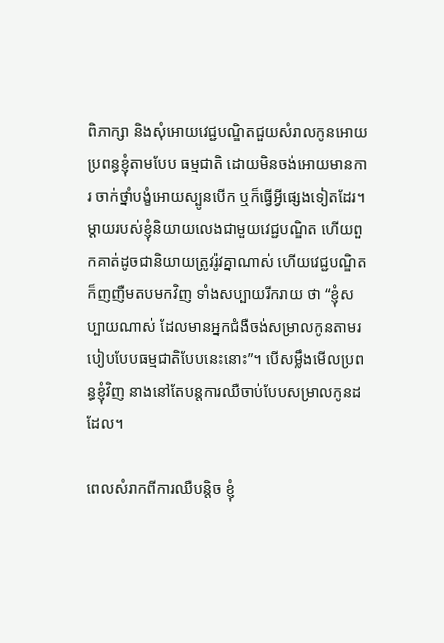ពិភាក្សា និងសុំអោយវេជ្ជបណ្ឌិតជួយសំរាលកូនអោយប្រពន្ធខ្ញុំតាមបែប ធម្មជាតិ ដោយមិនចង់អោយមានការ ចាក់ថ្នាំបង្ខំអោយស្បូនបើក ឬក៏ធ្វើអ្វីផ្សេងទៀតដែរ។ ម្ដាយរបស់ខ្ញុំនិយាយលេងជាមួយវេជ្ជបណ្ឌិត ហើយពួកគាត់ដូចជានិយាយត្រូវរ៉ូវគ្នាណាស់ ហើយវេជ្ជបណ្ឌិតក៏ញញឺមតបមកវិញ ទាំងសប្បាយរីករាយ ថា “ខ្ញុំសប្បាយណាស់ ដែលមានអ្នកជំងឺចង់សម្រាលកូនតាមរបៀបបែបធម្មជាតិបែបនេះនោះ”។ បើសម្លឹងមើលប្រពន្ធខ្ញុំវិញ នាងនៅតែបន្តការឈឺចាប់បែបសម្រាលកូនដដែល។

ពេលសំរាកពីការឈឺបន្តិច ខ្ញុំ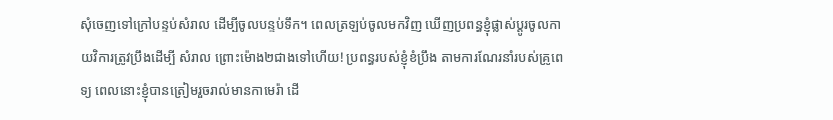សុំចេញទៅក្រៅបន្ទប់សំរាល ដើម្បីចូលបន្ទប់ទឹក។ ពេលត្រឡប់ចូលមកវិញ ឃើញប្រពន្ធខ្ញុំផ្លាស់ប្ដូរចូលកាយវិការត្រូវប្រឹងដើម្បី សំរាល ព្រោះម៉ោង២ជាងទៅហើយ! ប្រពន្ធរបស់ខ្ញុំខំប្រឹង តាមការណែរនាំរបស់គ្រូពេទ្យ ពេលនោះខ្ញុំបានត្រៀមរួចរាល់មានកាមេរ៉ា ដើ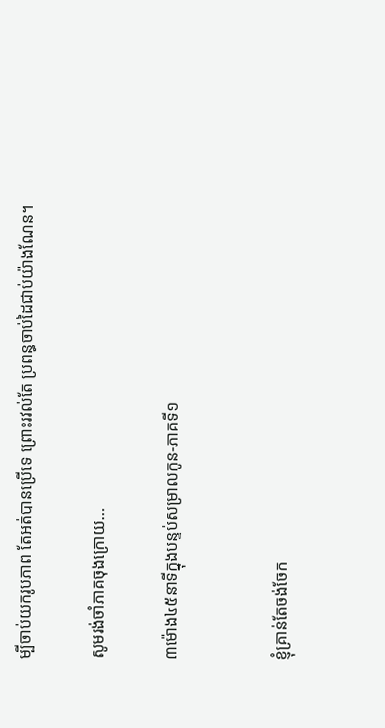ម្បីចាប់យករូបភាព តែអត់បានប្រើទេ ព្រោះរវល់តែ ប្រពន្ធចាប់ដៃជាប់យ៉ាងណែន។

សូមរង់ចាំភាគចុងក្រោយ…

៣ម៉ោង៤៥នាទីក្នុងបន្ទប់សម្រាលកូន-ភាគទី១


ខ្ញុំគ្រាន់តែចង់ចែក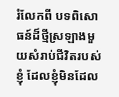រំលែកពី បទពិសោធន៍ដ៏ថ្មីស្រឡាងមួយសំរាប់ជីវិតរបស់ខ្ញុំ ដែលខ្ញុំមិនដែល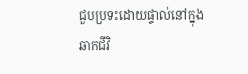ជួបប្រទះដោយផ្ទាល់នៅក្នុងឆាកជីវិ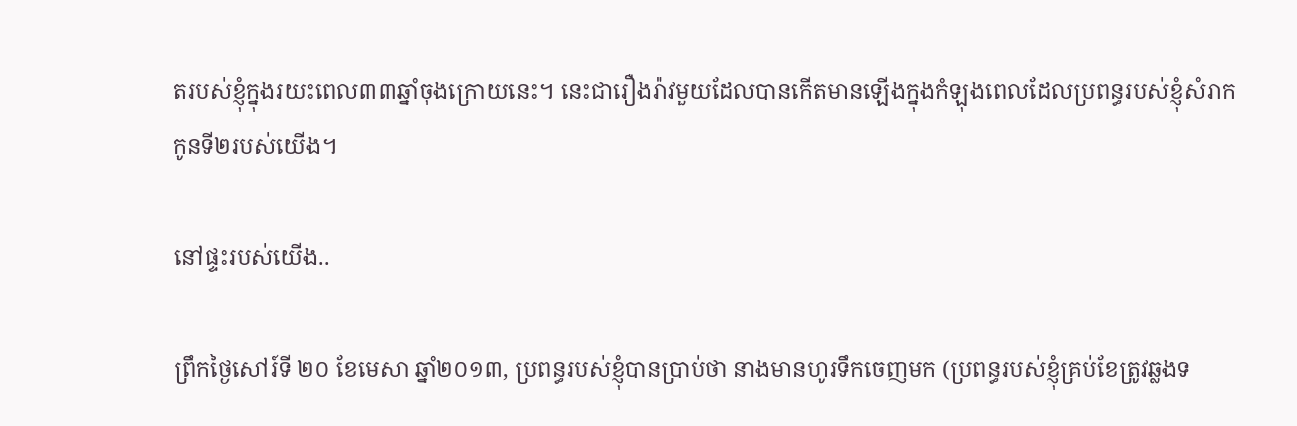តរបស់ខ្ញុំក្នុងរយះពេល៣៣ឆ្នាំចុងក្រោយនេះ។ នេះជារឿងរ៉ាវមួយដែលបានកើតមានឡើងក្នុងកំឡុងពេលដែលប្រពន្ធរបស់ខ្ញុំសំរាកកូនទី២របស់យើង។

នៅផ្ទះរបស់យើង..

ព្រឹកថ្ងៃសៅរ៍ទី ២០ ខែមេសា ឆ្នាំ២០១៣, ប្រពន្ធរបស់ខ្ញុំបានប្រាប់ថា នាងមានហូរទឹកចេញមក (ប្រពន្ធរបស់ខ្ញុំគ្រប់ខែត្រូវឆ្លងទ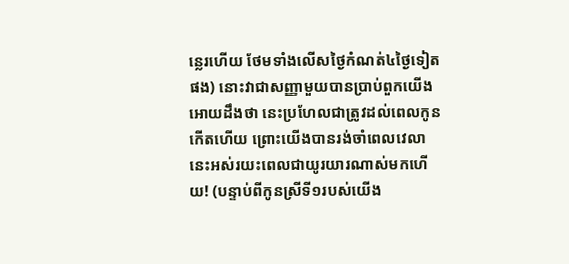ន្លេរហើយ ថែមទាំងលើសថ្ងៃកំណត់៤ថ្ងៃទៀតផង) នោះវាជាសញ្ញាមួយបានប្រាប់ពួកយើងអោយដឹងថា នេះប្រហែលជាត្រូវដល់ពេលកូនកើតហើយ ព្រោះយើងបានរង់ចាំពេលវេលានេះអស់រយះពេលជាយូរយារណាស់មកហើយ! (បន្ទាប់ពីកូនស្រីទី១របស់យើង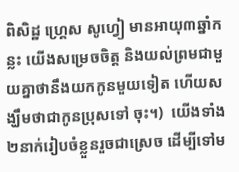ពិសិដ្ឋ ហ្រ្គេស សូហ្វៀ មានអាយុ៣ឆ្នាំកន្លះ យើងសម្រេចចិត្ត និងយល់ព្រមជាមួយគ្នាថានឹងយកកូនមួយទៀត ហើយសង្ឃឹមថាជាកូនប្រុសទៅ ចុះ។)  យើងទាំង២នាក់រៀបចំខ្លួនរួចជាស្រេច ដើម្បីទៅម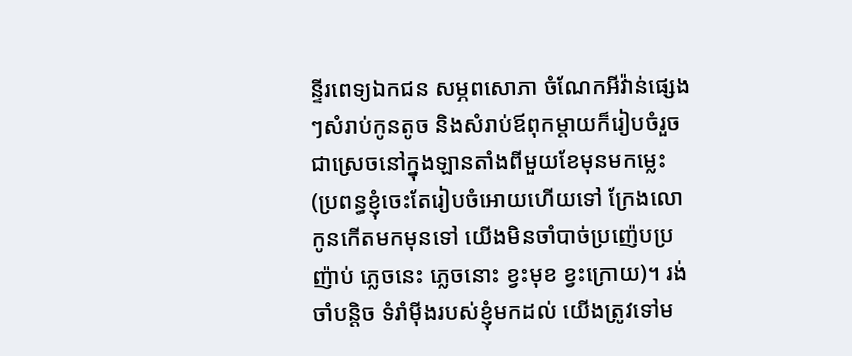ន្ទីរពេទ្យឯកជន សម្ភពសោភា ចំណែកអីវ៉ាន់ផ្សេងៗសំរាប់កូនតូច និងសំរាប់ឪពុកម្ដាយក៏រៀបចំរួចជាស្រេចនៅក្នុងឡានតាំងពីមួយខែមុនមកម្លេះ (ប្រពន្ធខ្ញុំចេះតែរៀបចំអោយហើយទៅ ក្រែងលោកូនកើតមកមុនទៅ យើងមិនចាំបាច់ប្រញ៉េបប្រញ៉ាប់ ភ្លេចនេះ ភ្លេចនោះ ខ្វះមុខ ខ្វះក្រោយ)។ រង់ចាំបន្តិច ទំរាំម៉ីងរបស់ខ្ញុំមកដល់ យើងត្រូវទៅម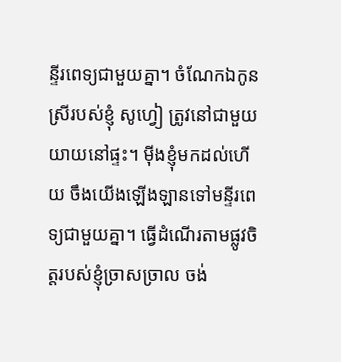ន្ទីរពេទ្យជាមួយគ្នា។ ចំណែកឯកូនស្រីរបស់ខ្ញុំ សូហ្វៀ ត្រូវនៅជាមួយយាយនៅផ្ទះ។ ម៉ីងខ្ញុំមកដល់ហើយ ចឹងយើងឡើងឡានទៅមន្ទីរពេទ្យជាមួយគ្នា។ ធ្វើដំណើរតាមផ្លូវចិត្តរបស់ខ្ញុំច្រាសច្រាល ចង់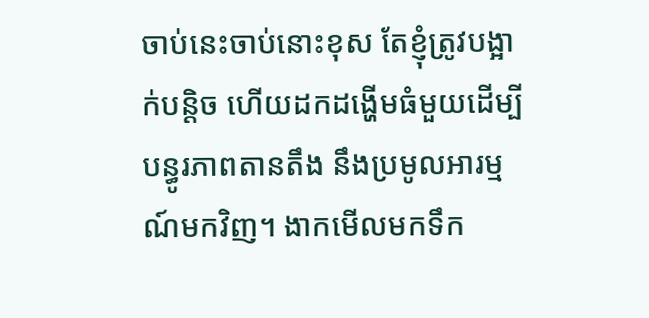ចាប់នេះចាប់នោះខុស តែខ្ញុំត្រូវបង្អាក់បន្តិច ហើយដកដង្ហើមធំមួយដើម្បីបន្ធូរភាពតានតឹង នឹងប្រមូលអារម្មណ៍មកវិញ។ ងាកមើលមកទឹក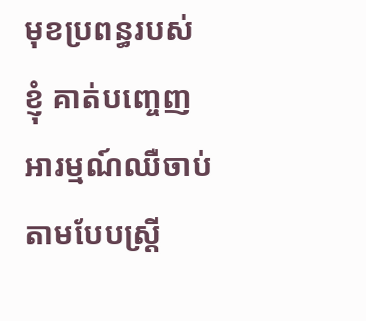មុខប្រពន្ធរបស់ខ្ញុំ គាត់បញ្ចេញអារម្មណ៍ឈឺចាប់តាមបែបស្ត្រី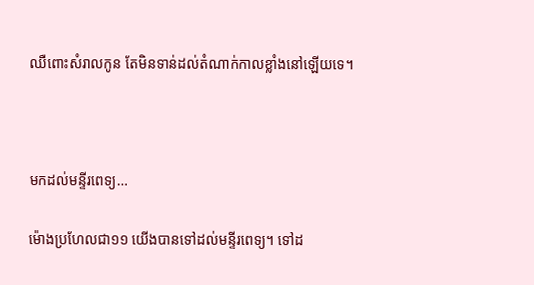ឈឺពោះសំរាលកូន តែមិនទាន់ដល់តំណាក់កាលខ្លាំងនៅឡើយទេ។



មកដល់មន្ទីរពេទ្យ…

ម៉ោងប្រហែលជា១១ យើងបានទៅដល់មន្ទីរពេទ្យ។ ទៅដ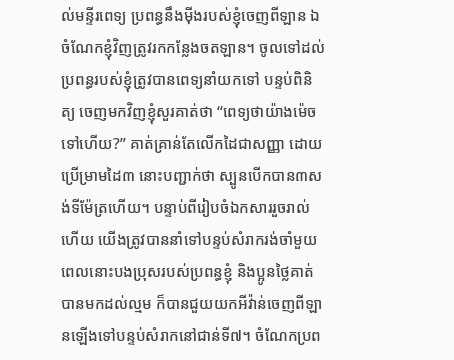ល់មន្ទីរពេទ្យ ប្រពន្ធនឹងម៉ីងរបស់ខ្ញុំចេញពីឡាន ឯចំណែកខ្ញុំវិញត្រូវរកកន្លែងចតឡាន។ ចូលទៅដល់ប្រពន្ធរបស់ខ្ញុំត្រូវបានពេទ្យនាំយកទៅ បន្ទប់ពិនិត្យ ចេញមកវិញខ្ញុំសួរគាត់ថា “ពេទ្យថាយ៉ាងម៉េចទៅហើយ?” គាត់គ្រាន់តែលើកដៃជាសញ្ញា ដោយប្រើម្រាមដៃ៣ នោះបញ្ជាក់ថា ស្បូនបើកបាន៣សង់ទីម៉ែត្រហើយ។ បន្ទាប់ពីរៀបចំឯកសាររួចរាល់ហើយ យើងត្រូវបាននាំទៅបន្ទប់សំរាករង់ចាំមួយ ពេលនោះបងប្រុសរបស់ប្រពន្ធខ្ញុំ និងប្អូនថ្លៃគាត់បានមកដល់ល្មម ក៏បានជួយយកអីវ៉ាន់ចេញពីឡានឡើងទៅបន្ទប់សំរាកនៅជាន់ទី៧។ ចំណែកប្រព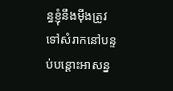ន្ធខ្ញុំនឹងម៉ីងត្រូវទៅសំរាកនៅបន្ទប់បន្ដោះអាសន្ន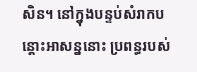សិន។ នៅក្នុងបន្ទប់សំរាកបន្ដោះអាសន្ននោះ ប្រពន្ធរបស់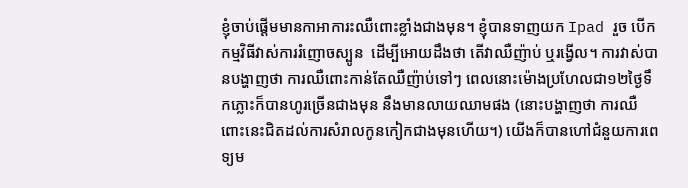ខ្ញុំចាប់ផ្ដើមមានកាអាការះឈឺពោះខ្លាំងជាងមុន។ ខ្ញុំបានទាញយក Ipad រួច បើកកម្មវិធីវាស់ការរំញោចស្បូន  ដើម្បីអោយដឹងថា តើវាឈឺញ៉ាប់ ឬរង្វើល។ ការវាស់បានបង្ហាញថា ការឈឺពោះកាន់តែឈឺញ៉ាប់ទៅៗ ពេលនោះម៉ោងប្រហែលជា១២ថ្ងៃទឹកភ្លោះក៏បានហូរច្រើនជាងមុន នឹងមានលាយឈាមផង (នោះបង្ហាញថា ការឈឺពោះនេះជិតដល់ការសំរាលកូនកៀកជាងមុនហើយ។) យើងក៏បានហៅជំនួយការពេទ្យម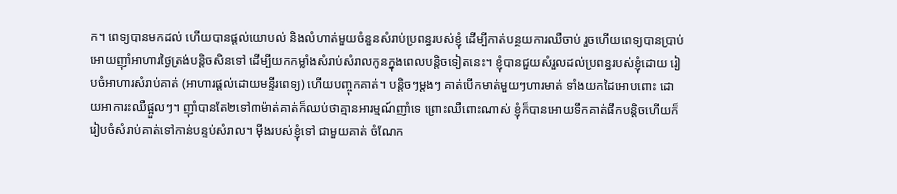ក។ ពេទ្យបានមកដល់ ហើយបានផ្ដល់យោបល់ និងលំហាត់មួយចំនួនសំរាប់ប្រពន្ធរបស់ខ្ញុំ ដើម្បីកាត់បន្ថយការឈឺចាប់ រួចហើយពេទ្យបានប្រាប់អោយញ៉ាំអាហារថ្ងៃត្រង់បន្តិចសិនទៅ ដើម្បីយកកម្លាំងសំរាប់សំរាលកូនក្នុងពេលបន្តិចទៀតនេះ។ ខ្ញុំបានជួយសំរួលដល់ប្រពន្ធរបស់ខ្ញុំដោយ រៀបចំអាហារសំរាប់គាត់ (អាហារផ្ដល់ដោយមន្ទីរពេទ្យ) ហើយបញ្ចុកគាត់។ បន្តិចៗម្ដងៗ គាត់បើកមាត់មួយៗហារមាត់ ទាំងយកដៃអោបពោះ ដោយអាការះឈឺផ្អួលៗ។ ញ៉ាំបានតែ២ទៅ៣ម៉ាត់គាត់ក៏ឈប់ថាគ្មានអារម្មណ៍ញាំទេ ព្រោះឈឺពោះណាស់ ខ្ញុំក៏បានអោយទឹកគាត់ផឹកបន្តិចហើយក៏រៀបចំសំរាប់គាត់ទៅកាន់បន្ទប់សំរាល។ ម៉ីងរបស់ខ្ញុំទៅ ជាមួយគាត់ ចំណែក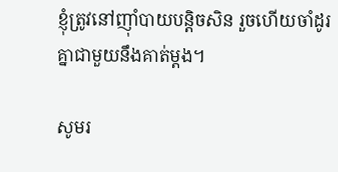ខ្ញុំត្រូវនៅញ៉ាំបាយបន្តិចសិន រួចហើយចាំដូរគ្នាជាមួយនឹងគាត់ម្ដង។

សូមរ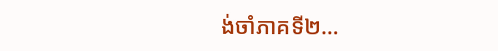ង់ចាំភាគទី២…